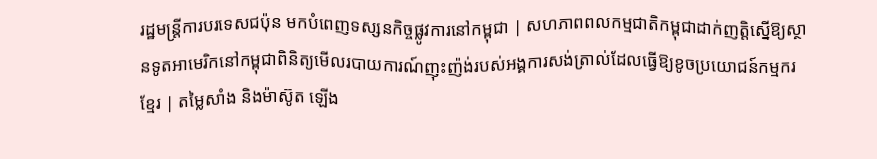រដ្ឋមន្ត្រីការបរទេសជប៉ុន មកបំពេញទស្សនកិច្ចផ្លូវការនៅកម្ពុជា | សហភាពពលកម្មជាតិកម្ពុជាដាក់ញត្តិស្នើឱ្យស្ថានទូតអាមេរិកនៅកម្ពុជាពិនិត្យមើលរបាយការណ៍ញុះញ៉ង់របស់អង្គការសង់ត្រាល់ដែលធ្វើឱ្យខូចប្រយោជន៍កម្មករខ្មែរ | តម្លៃសាំង និងម៉ាស៊ូត ឡើង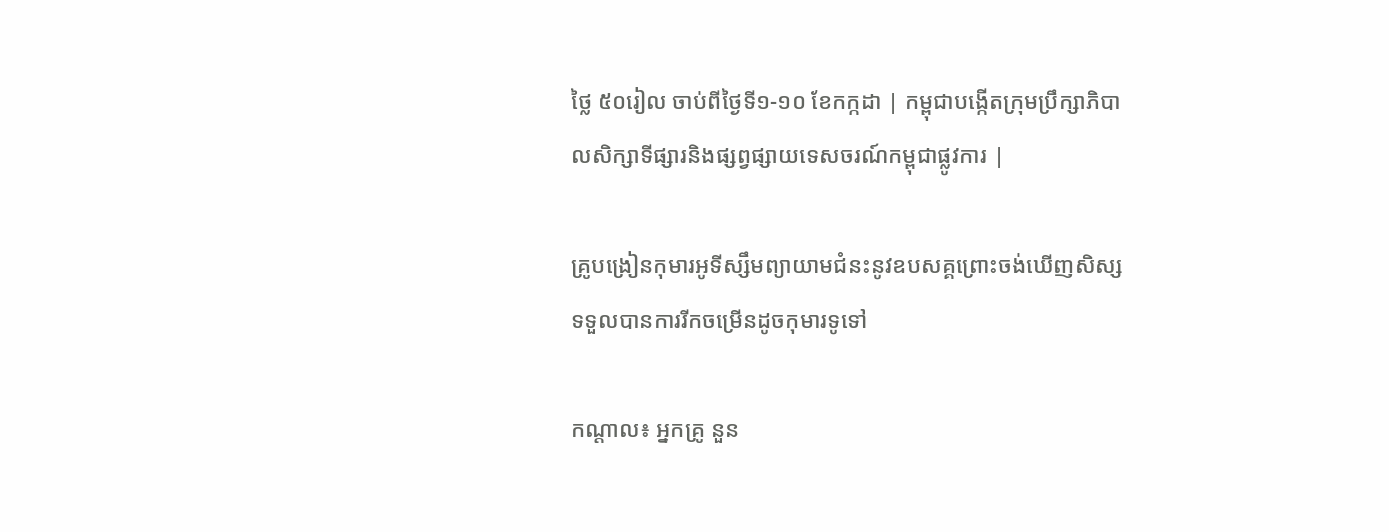ថ្លៃ ៥០រៀល ចាប់ពីថ្ងៃទី១-១០ ខែកក្កដា | កម្ពុជាបង្កើតក្រុមប្រឹក្សាភិបាលសិក្សាទីផ្សារនិងផ្សព្វផ្សាយទេសចរណ៍កម្ពុជាផ្លូវការ |

គ្រូបង្រៀនកុមារអូទីស្សឹមព្យាយាមជំនះនូវឧបសគ្គព្រោះចង់ឃើញសិស្សទទួលបានការរីកចម្រើនដូចកុមារទូទៅ

កណ្ដាល៖ អ្នកគ្រូ នួន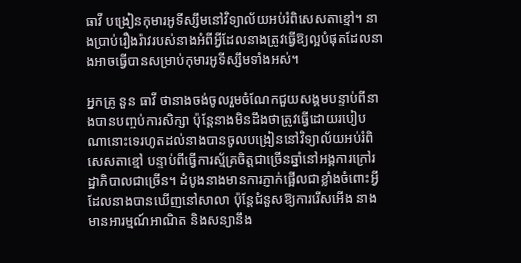ធាវី បង្រៀនកុមារអូទីស្សឹមនៅវិទ្យាល័យអប់រំពិសេសតាខ្មៅ។ នាងប្រាប់រឿងរ៉ាវរបស់នាងអំពីអ្វីដែលនាងត្រូវធ្វើឱ្យល្អបំផុតដែលនាងអាចធ្វើបានសម្រាប់កុមារអូទីស្សឹមទាំងអស់។

អ្នកគ្រូ នួន ធាវី ថានាងចង់ចូលរួមចំណែកជួយសង្គមបន្ទាប់ពីនាងបានបញ្ចប់ការសិក្សា ប៉ុន្តែនាងមិនដឹងថាត្រូវធ្វើដោយរបៀបណានោះទេរហូតដល់នាងបានចូលបង្រៀននៅវិទ្យាល័យអប់រំពិសេសតាខ្មៅ បន្ទាប់ពីធ្វើការស្ម័គ្រចិត្តជាច្រើនឆ្នាំនៅអង្គការក្រៅរដ្ឋាភិបាលជាច្រើន។ ដំបូងនាងមានការភ្ញាក់ផ្អើលជាខ្លាំងចំពោះអ្វីដែលនាងបានឃើញនៅសាលា ប៉ុន្តែជំនួសឱ្យការរើសអើង នាងមានអារម្មណ៍អាណិត និងសន្យានឹង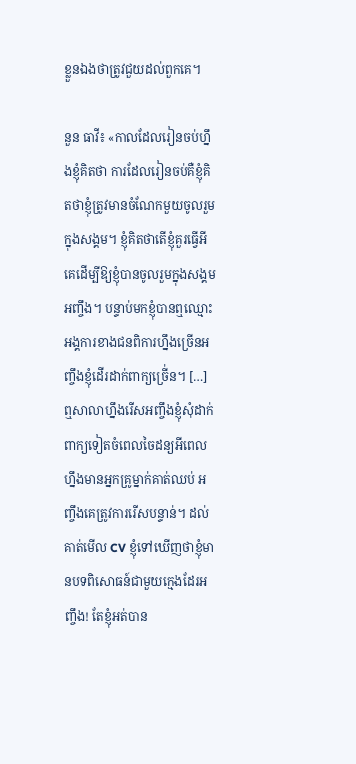ខ្លួនឯងថាត្រូវជួយដល់ពួកគេ។

នួន ធាវី៖ «កាលដែលរៀនចប់ហ្នឹងខ្ញុំគិតថា ការដែលរៀនចប់គឺខ្ញុំគិតថាខ្ញុំត្រូវមានចំណែកមួយចូលរួមក្នុងសង្គម។ ខ្ញុំគិតថាតើខ្ញុំគួរធ្វើអីគេដើម្បីឱ្យខ្ញុំបានចូលរួមក្នុងសង្គមអញ្ចឹង។ បន្ទាប់មកខ្ញុំបានឮឈ្មោះអង្គការខាងជនពិការហ្នឹងច្រើនអញ្ចឹងខ្ញុំដើរដាក់ពាក្យច្រើ់ន។ […] ឮសាលាហ្នឹងរើសអញ្ចឹងខ្ញុំសុំដាក់ពាក្យទៀតចំពេលចៃដន្យអីពេលហ្នឹងមានអ្នកគ្រូម្នាក់គាត់ឈប់ អញ្ចឹងគេត្រូវការរើសបន្ទាន់។ ដល់គាត់មើល CV ខ្ញុំទៅឃើញថាខ្ញុំមានបទពិសោធន៍ជាមួយក្មេងដែរអញ្ចឹង! តែខ្ញុំអត់បាន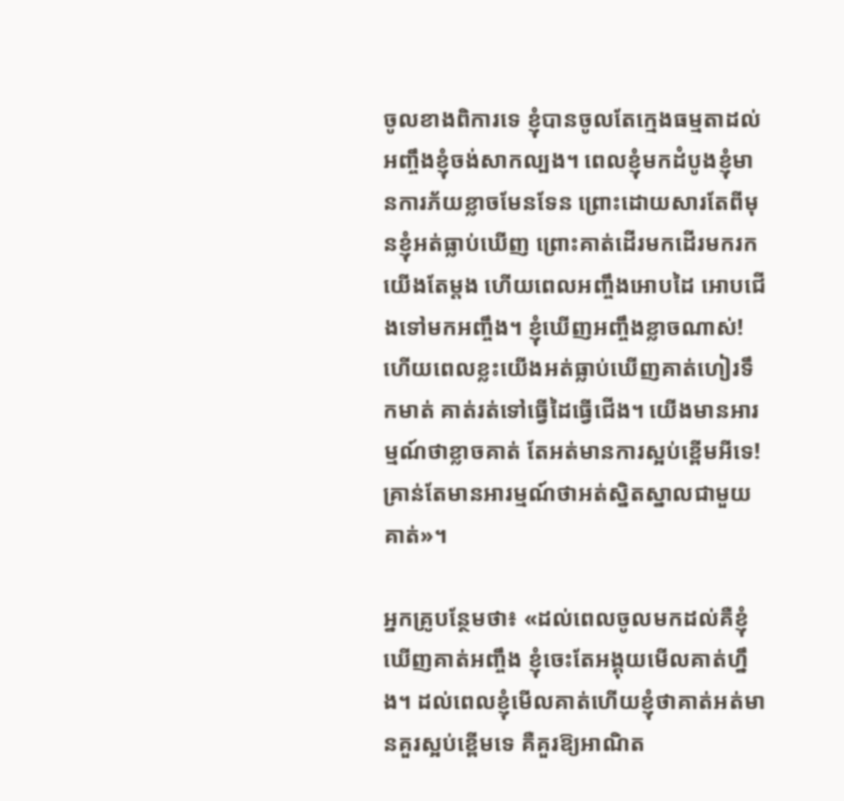ចូលខាងពិការទេ ខ្ញុំបានចូលតែក្មេងធម្មតាដល់អញ្ចឹងខ្ញុំចង់សាកល្បង។ ពេលខ្ញុំមកដំបូងខ្ញុំមានការភ័យខ្លាចមែនទែន ព្រោះដោយសារតែពីមុនខ្ញុំអត់ធ្លាប់ឃើញ ព្រោះគាត់ដើរមកដើរមករកយើងតែម្ដង ហើយពេលអញ្ចឹងអោបដៃ អោបជើងទៅមកអញ្ចឹង។ ខ្ញុំឃើញអញ្ចឹងខ្លាចណាស់! ហើយពេលខ្លះយើងអត់ធ្លាប់ឃើញគាត់ហៀរទឹកមាត់ គាត់រត់ទៅធ្វើដៃធ្វើជើង។ យើងមានអារម្មណ៍ថាខ្លាចគាត់ តែអត់មានការស្អប់ខ្ពើមអីទេ! គ្រាន់តែមានអារម្មណ៍ថាអត់ស្និតស្នាលជាមួយគាត់»។

អ្នកគ្រូបន្ថែមថា៖ «ដល់ពេលចូលមកដល់គឺខ្ញុំឃើញគាត់អញ្ចឹង ខ្ញុំចេះតែអង្គុយមើលគាត់ហ្នឹង។ ដល់ពេលខ្ញុំមើលគាត់ហើយខ្ញុំថាគាត់អត់មានគួរស្អប់ខ្ពើមទេ គឺគួរឱ្យអាណិត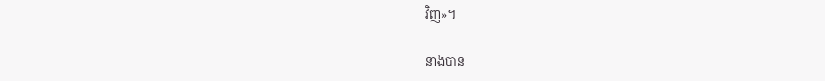វិញ»។

នាងបាន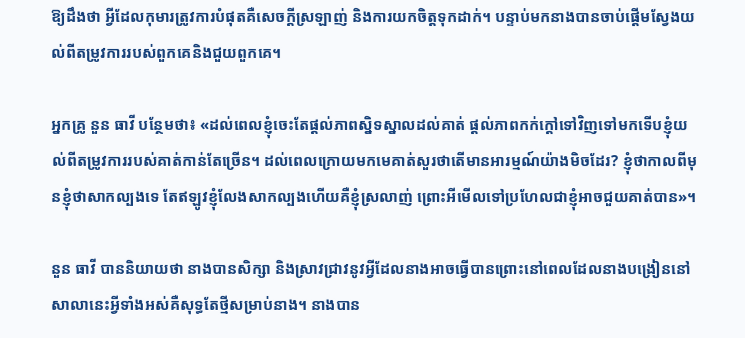ឱ្យដឹងថា អ្វីដែលកុមារត្រូវការបំផុតគឺសេចក្ដីស្រឡាញ់ និងការយកចិត្តទុកដាក់។ បន្ទាប់មកនាងបានចាប់ផ្ដើមស្វែងយល់ពីតម្រូវការរបស់ពួកគេនិងជួយពួកគេ។

អ្នកគ្រូ នួន ធាវី បន្ថែមថា៖ «ដល់ពេលខ្ញុំចេះតែផ្ដល់ភាពស្និទស្នាលដល់គាត់ ផ្ដល់ភាពកក់ក្ដៅទៅវិញទៅមកទើបខ្ញុំយល់ពីតម្រូវការរបស់គាត់កាន់តែច្រើន។ ដល់ពេលក្រោយមកមេគាត់សួរថាតើមានអារម្មណ៍យ៉ាងមិចដែរ? ខ្ញុំថាកាលពីមុនខ្ញុំថាសាកល្បងទេ តែឥឡូវខ្ញុំលែងសាកល្បងហើយគឺខ្ញុំស្រលាញ់ ព្រោះអីមើលទៅប្រហែលជាខ្ញុំអាចជួយគាត់បាន»។

នួន ធាវី បាននិយាយថា នាងបានសិក្សា និងស្រាវជ្រាវនូវអ្វីដែលនាងអាចធ្វើបានព្រោះនៅពេលដែលនាងបង្រៀននៅសាលានេះអ្វីទាំងអស់គឺសុទ្ធតែថ្មីសម្រាប់នាង។ នាងបាន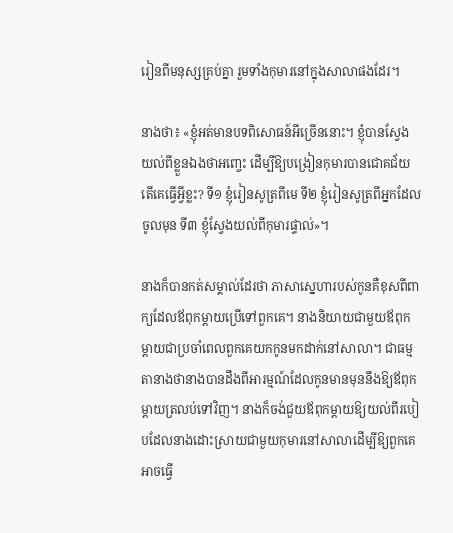រៀនពីមនុស្សគ្រប់គ្នា រួមទាំងកុមារនៅក្នុងសាលាផងដែរ។

នាងថា៖ «ខ្ញុំអត់មានបទពិសោធន៍អីច្រើននោះ។ ខ្ញុំបានស្វែងយល់ពីខ្លួនឯងថាអញ្ចេះ ដើម្បីឱ្យបង្រៀនកុមារបានជោគជ័យតើគេធ្វើអ្វីខ្លះ? ទី១ ខ្ញុំរៀនសូត្រពីមេ ទី២ ខ្ញុំរៀនសូត្រពីអ្នកដែលចូលមុន ទី៣ ខ្ញុំស្វែងយល់ពីកុមារផ្ទាល់»។

នាងក៏បានកត់សម្គាល់ដែរថា ភាសាស្នេហារបស់កូនគឺខុសពីពាក្យដែលឪពុកម្ដាយប្រើទៅពួកគេ។ នាងនិយាយជាមួយឪពុកម្តាយជាប្រចាំពេលពួកគេយកកូនមកដាក់នៅសាលា។ ជាធម្មតានាងថានាងបានដឹងពីអារម្មណ៍ដែលកូនមានមុននឹងឱ្យឪពុកម្តាយត្រលប់ទៅវិញ។ នាងក៏ចង់ជួយឪពុកម្តាយឱ្យយល់ពីរបៀបដែលនាងដោះស្រាយជាមួយកុមារនៅសាលាដើម្បីឱ្យពួកគេអាចធ្វើ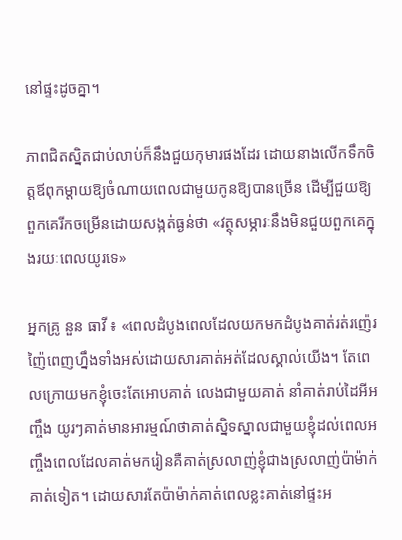នៅផ្ទះដូចគ្នា។

ភាពជិតស្និតជាប់លាប់ក៏នឹងជួយកុមារផងដែរ ដោយនាងលើកទឹកចិត្តឪពុកម្តាយឱ្យចំណាយពេលជាមួយកូនឱ្យបានច្រើន ដើម្បីជួយឱ្យពួកគេរីកចម្រើនដោយសង្កត់ធ្ងន់ថា «វត្ថុសម្ភារៈនឹងមិនជួយពួកគេក្នុងរយៈពេលយូរទេ»

អ្នកគ្រូ នួន ធាវី ៖ «ពេលដំបូងពេលដែលយកមកដំបូងគាត់រត់រញ៉េរញ៉ៃពេញហ្នឹងទាំងអស់ដោយសារគាត់អត់ដែលស្គាល់យើង។ តែពេលក្រោយមកខ្ញុំចេះតែអោបគាត់ លេងជាមួយគាត់ នាំគាត់រាប់ដៃអីអញ្ចឹង យូរៗគាត់មានអារម្មណ៍ថាគាត់ស្និទស្នាលជាមួយខ្ញុំដល់ពេលអញ្ចឹងពេលដែលគាត់មករៀនគឺគាត់ស្រលាញ់ខ្ញុំជាងស្រលាញ់ប៉ាម៉ាក់គាត់ទៀត។ ដោយសារតែប៉ាម៉ាក់គាត់ពេលខ្លះគាត់នៅផ្ទះអ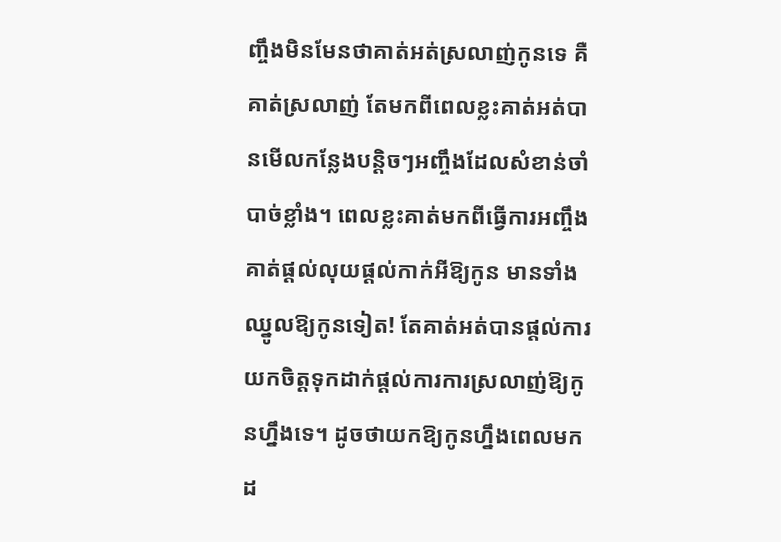ញ្ចឹងមិនមែនថាគាត់អត់ស្រលាញ់កូនទេ គឺគាត់ស្រលាញ់ តែមកពីពេលខ្លះគាត់អត់បានមើលកន្លែងបន្ដិចៗអញ្ចឹងដែលសំខាន់ចាំបាច់ខ្លាំង។ ពេលខ្លះគាត់មកពីធ្វើការអញ្ចឹងគាត់ផ្ដល់លុយផ្ដល់កាក់អីឱ្យកូន មានទាំងឈ្នូលឱ្យកូនទៀត! តែគាត់អត់បានផ្ដល់ការយកចិត្តទុកដាក់ផ្ដល់ការការស្រលាញ់ឱ្យកូនហ្នឹងទេ។ ដូចថាយកឱ្យកូនហ្នឹងពេលមកដ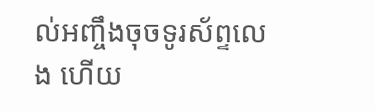ល់អញ្ចឹងចុចទូរស័ព្ទលេង ហើយ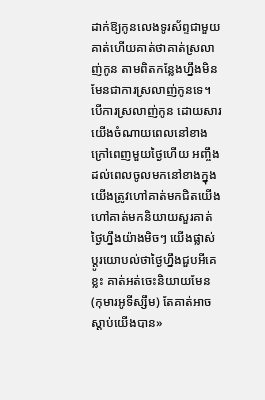ដាក់ឱ្យកូនលេងទូរស័ព្ទជាមួយគាត់ហើយគាត់ថាគាត់ស្រលាញ់កូន តាមពិតកន្លែងហ្នឹងមិនមែនជាការស្រលាញ់កូនទេ។ បើការស្រលាញ់កូន ដោយសារយើងចំណាយពេលនៅខាងក្រៅពេញមួយថ្ងៃហើយ អញ្ចឹងដល់ពេលចូលមកនៅខាងក្នុងយើងត្រូវហៅគាត់មកជិតយើងហៅគាត់មកនិយាយសួរគាត់ថ្ងៃហ្នឹងយ៉ាងមិចៗ យើងផ្លាស់ប្ដូរយោបល់ថាថ្ងៃហ្នឹងជួបអីគេខ្លះ គាត់អត់ចេះនិយាយមែន (កុមារអូទីស្សឹម) តែគាត់អាចស្ដាប់យើងបាន»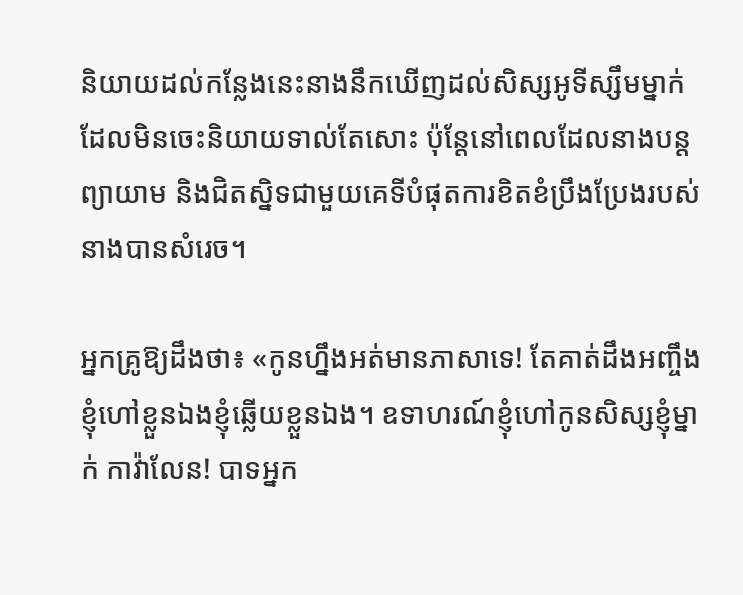និយាយដល់កន្លែងនេះនាងនឹកឃើញដល់សិស្សអូទីស្សឹមម្នាក់ដែលមិនចេះនិយាយទាល់តែសោះ ប៉ុន្តែនៅពេលដែលនាងបន្តព្យាយាម និងជិតស្និទជាមួយគេទីបំផុតការខិតខំប្រឹងប្រែងរបស់នាងបានសំរេច។

អ្នកគ្រូឱ្យដឹងថា៖ «កូនហ្នឹងអត់មានភាសាទេ! តែគាត់ដឹងអញ្ចឹងខ្ញុំហៅខ្លួនឯងខ្ញុំឆ្លើយខ្លួនឯង។ ឧទាហរណ៍ខ្ញុំហៅកូនសិស្សខ្ញុំម្នាក់ កាវ៉ាលែន! បាទអ្នក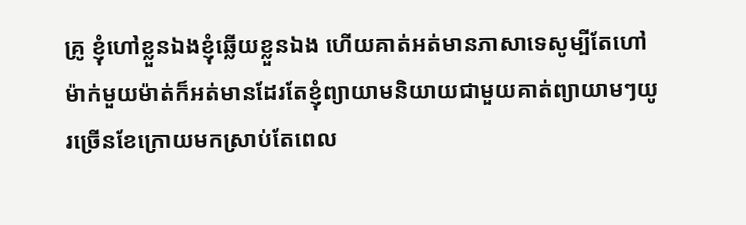គ្រូ ខ្ញុំហៅខ្លួនឯងខ្ញុំឆ្លើយខ្លួនឯង ហើយគាត់អត់មានភាសាទេសូម្បីតែហៅម៉ាក់មួយម៉ាត់ក៏អត់មានដែរតែខ្ញុំព្យាយាមនិយាយជាមួយគាត់ព្យាយាមៗយូរច្រើនខែក្រោយមកស្រាប់តែពេល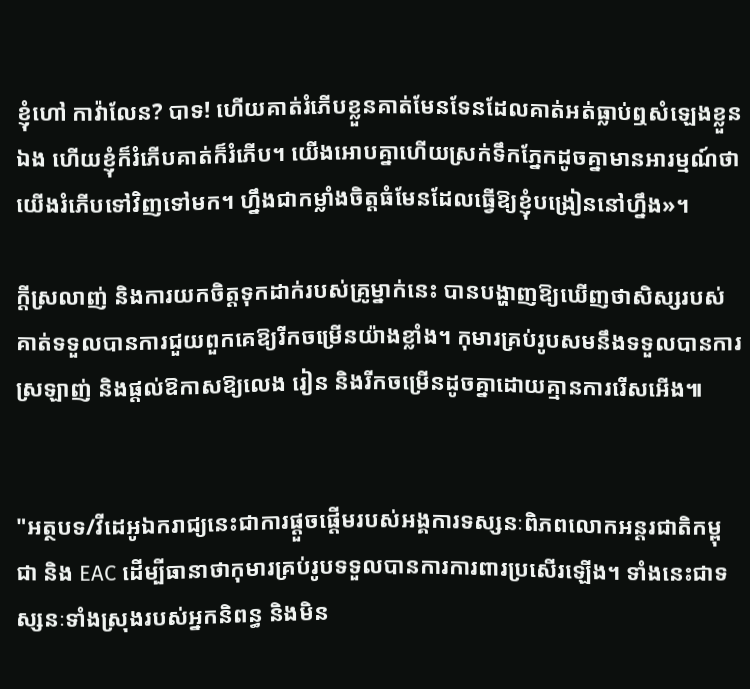ខ្ញុំហៅ កាវ៉ាលែន? បាទ! ហើយគាត់រំភើបខ្លួនគាត់មែនទែនដែលគាត់អត់ធ្លាប់ឮសំឡេងខ្លួនឯង ហើយខ្ញុំក៏រំភើបគាត់ក៏រំភើប។ យើងអោបគ្នាហើយស្រក់ទឹកភ្នែកដូចគ្នាមានអារម្មណ៍ថាយើងរំភើបទៅវិញទៅមក។ ហ្នឹងជាកម្លាំងចិត្តធំមែនដែលធ្វើឱ្យខ្ញុំបង្រៀននៅហ្នឹង»។

ក្តីស្រលាញ់ និងការយកចិត្តទុកដាក់របស់គ្រូម្នាក់នេះ បានបង្ហាញឱ្យឃើញថាសិស្សរបស់គាត់ទទួលបានការជួយពួកគេឱ្យរីកចម្រើនយ៉ាងខ្លាំង។ កុមារគ្រប់រូបសមនឹងទទួលបានការស្រឡាញ់ និងផ្តល់ឱកាសឱ្យលេង រៀន និងរីកចម្រើនដូចគ្នាដោយគ្មានការរើសអើង៕


"អត្ថបទ/វីដេអូឯករាជ្យនេះជាការផ្តួចផ្តើមរបស់អង្គការទស្សនៈពិភពលោកអន្តរជាតិកម្ពុជា និង EAC ដើម្បីធានាថាកុមារគ្រប់រូបទទួលបានការការពារប្រសើរឡើង។ ទាំងនេះជាទស្សនៈទាំងស្រុងរបស់អ្នកនិពន្ធ និងមិន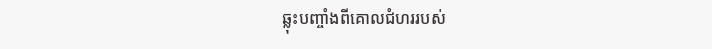ឆ្លុះបញ្ចាំងពីគោលជំហររបស់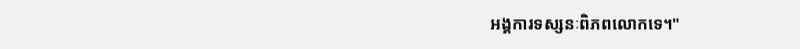អង្គការទស្សនៈពិភពលោកទេ។"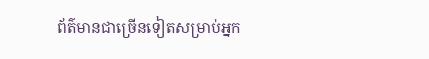ព័ត៌មានជាច្រើនទៀតសម្រាប់អ្នក